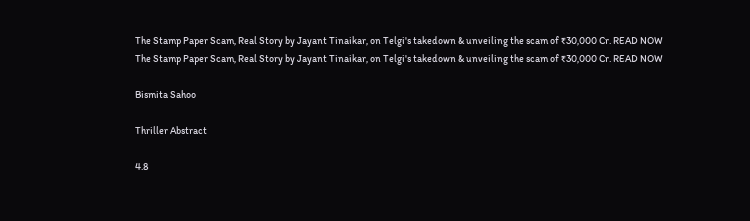The Stamp Paper Scam, Real Story by Jayant Tinaikar, on Telgi's takedown & unveiling the scam of ₹30,000 Cr. READ NOW
The Stamp Paper Scam, Real Story by Jayant Tinaikar, on Telgi's takedown & unveiling the scam of ₹30,000 Cr. READ NOW

Bismita Sahoo

Thriller Abstract

4.8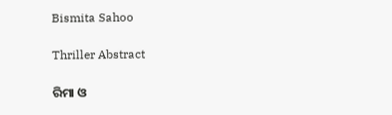Bismita Sahoo

Thriller Abstract

ରିମା ଓ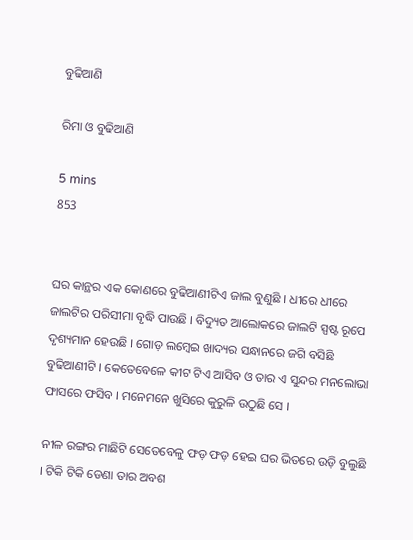ବୁଢିଆଣି

ରିମା ଓ ବୁଢିଆଣି

5 mins
853


ଘର କାନ୍ଥର ଏକ କୋଣରେ ବୁଢିଆଣୀଟିଏ ଜାଲ ବୁଣୁଛି । ଧୀରେ ଧୀରେ ଜାଲଟିର ପରିସୀମା ବୃଦ୍ଧି ପାଉଛି । ବିଦ୍ୟୁତ ଆଲୋକରେ ଜାଲଟି ସ୍ପଷ୍ଟ ରୂପେ ଦୃଶ୍ୟମାନ ହେଉଛି । ଗୋଡ଼ ଲମ୍ବେଇ ଖାଦ୍ୟର ସନ୍ଧାନରେ ଜଗି ବସିଛି ବୁଢିଆଣୀଟି । କେତେବେଳେ କୀଟ ଟିଏ ଆସିବ ଓ ତାର ଏ ସୁନ୍ଦର ମନଲୋଭା ଫାସରେ ଫସିବ । ମନେମନେ ଖୁସିରେ କୁରୁଳି ଉଠୁଛି ସେ ।

ନୀଳ ରଙ୍ଗର ମାଛିଟି ସେତେବେଳୁ ଫଡ଼ ଫଡ଼ ହେଇ ଘର ଭିତରେ ଉଡ଼ି ବୁଲୁଛି । ଟିକି ଟିକି ଡେଣା ତାର ଅବଶ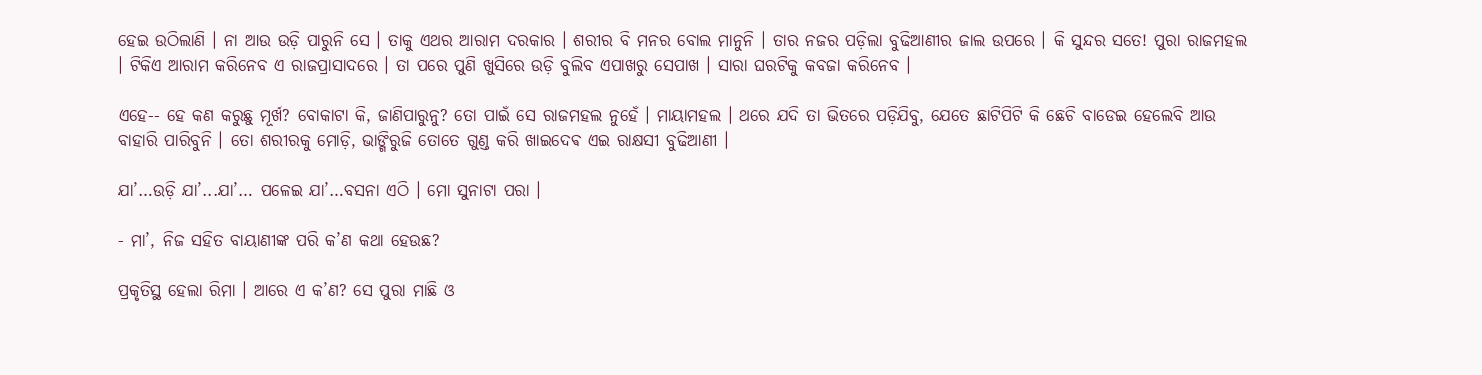ହେଇ ଉଠିଲାଣି । ନା ଆଉ ଉଡ଼ି ପାରୁନି ସେ । ତାକୁ ଏଥର ଆରାମ ଦରକାର । ଶରୀର ବି ମନର ବୋଲ ମାନୁନି । ତାର ନଜର ପଡ଼ିଲା ବୁଢିଆଣୀର ଜାଲ ଉପରେ । କି ସୁନ୍ଦର ସତେ! ପୁରା ରାଜମହଲ । ଟିକିଏ ଆରାମ କରିନେବ ଏ ରାଜପ୍ରାସାଦରେ । ତା ପରେ ପୁଣି ଖୁସିରେ ଉଡ଼ି ବୁଲିବ ଏପାଖରୁ ସେପାଖ । ସାରା ଘରଟିକୁ କବଜା କରିନେବ ।

ଏହେ-- ହେ କଣ କରୁଛୁ ମୂର୍ଖ? ବୋକାଟା କି, ଜାଣିପାରୁନୁ? ତୋ ପାଇଁ ସେ ରାଜମହଲ ନୁହେଁ । ମାୟାମହଲ । ଥରେ ଯଦି ତା ଭିତରେ ପଡ଼ିଯିବୁ, ଯେତେ ଛାଟିପିଟି କି ଛେଚି ବାଡେଇ ହେଲେବି ଆଉ ବାହାରି ପାରିବୁନି । ତୋ ଶରୀରକୁ ମୋଡ଼ି, ଭାଙ୍ଗିରୁଜି ତୋତେ ଗୁଣ୍ଡ କରି ଖାଇଦେଵ ଏଇ ରାକ୍ଷସୀ ବୁଢିଆଣୀ ।

ଯା’…ଉଡ଼ି ଯା’...ଯା’… ପଳେଇ ଯା’…ବସନା ଏଠି । ମୋ ସୁନାଟା ପରା ।

- ମା’, ନିଜ ସହିତ ବାୟାଣୀଙ୍କ ପରି କ’ଣ କଥା ହେଉଛ?

ପ୍ରକୃତିସ୍ଥ ହେଲା ରିମା । ଆରେ ଏ କ’ଣ? ସେ ପୁରା ମାଛି ଓ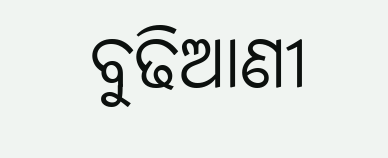ବୁଢିଆଣୀ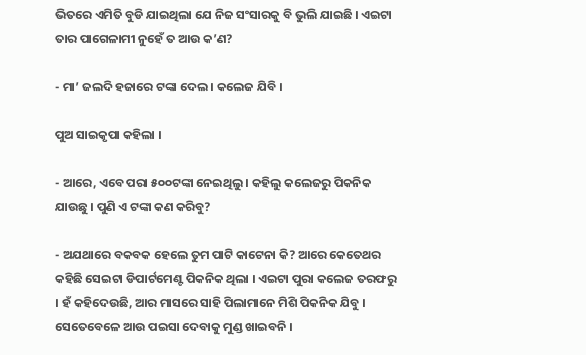ଭିତରେ ଏମିତି ବୁଡି ଯାଇଥିଲା ଯେ ନିଜ ସଂସାରକୁ ବି ଭୁଲି ଯାଇଛି । ଏଇଟା ତାର ପାଗେଳାମୀ ନୁହେଁ ତ ଆଉ କ’ଣ?

- ମା’ ଜଲଦି ହଜାରେ ଟଙ୍କା ଦେଲ । କଲେଜ ଯିବି ।

ପୁଅ ସାଇକୃପା କହିଲା ।

- ଆରେ, ଏବେ ପରା ୫୦୦ଟଙ୍କା ନେଇଥିଲୁ । କହିଲୁ କଲେଜରୁ ପିକନିକ ଯାଉଛୁ । ପୁଣି ଏ ଟଙ୍କା କଣ କରିବୁ?

- ଅଯଥାରେ ବକବକ ହେଲେ ତୁମ ପାଟି କାଟେନା କି? ଆରେ କେତେଥର କହିଛି ସେଇଟା ଡିପାର୍ଟମେଣ୍ଟ ପିକନିକ ଥିଲା । ଏଇଟା ପୁରା କଲେଜ ତରଫରୁ । ହଁ କହିଦେଉଛି, ଆର ମାସରେ ସାହି ପିଲାମାନେ ମିଶି ପିକନିକ ଯିବୁ । ସେତେବେଳେ ଆଉ ପଇସା ଦେବାକୁ ମୁଣ୍ଡ ଖାଇବନି ।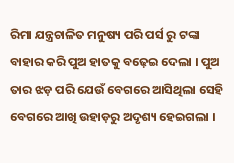ରିମା ଯନ୍ତ୍ରଚାଳିତ ମନୁଷ୍ୟ ପରି ପର୍ସ ରୁ ଟଙ୍କା ବାହାର କରି ପୁଅ ହାତକୁ ବଢ଼େଇ ଦେଲା । ପୁଅ ତାର ଝଡ଼ ପରି ଯେଉଁ ବେଗରେ ଆସିଥିଲା ସେହି ବେଗରେ ଆଖି ଉହାଡ଼ରୁ ଅଦୃଶ୍ୟ ହେଇଗଲା ।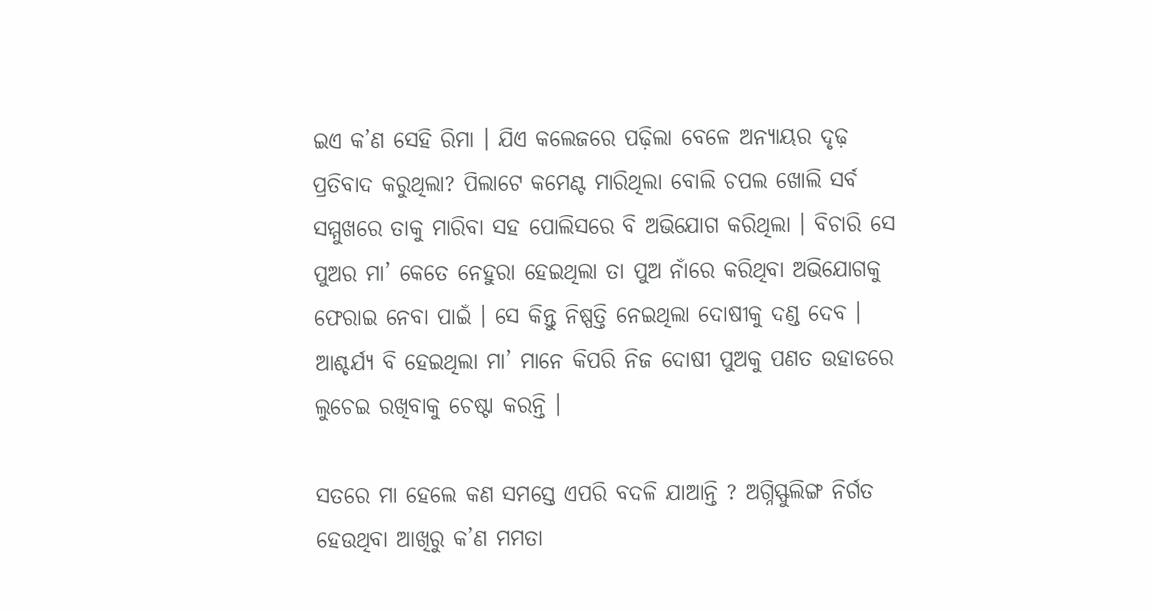ଇଏ କ’ଣ ସେହି ରିମା । ଯିଏ କଲେଜରେ ପଢ଼ିଲା ବେଳେ ଅନ୍ୟାୟର ଦୃଢ଼ ପ୍ରତିବାଦ କରୁଥିଲା? ପିଲାଟେ କମେଣ୍ଟ ମାରିଥିଲା ବୋଲି ଚପଲ ଖୋଲି ସର୍ବ ସମ୍ମୁଖରେ ତାକୁ ମାରିବା ସହ ପୋଲିସରେ ବି ଅଭିଯୋଗ କରିଥିଲା । ବିଚାରି ସେ ପୁଅର ମା’ କେତେ ନେହୁରା ହେଇଥିଲା ତା ପୁଅ ନାଁରେ କରିଥିବା ଅଭିଯୋଗକୁ ଫେରାଇ ନେବା ପାଇଁ । ସେ କିନ୍ତୁ ନିଷ୍ପତ୍ତି ନେଇଥିଲା ଦୋଷୀକୁ ଦଣ୍ଡ ଦେବ । ଆଶ୍ଚର୍ଯ୍ୟ ବି ହେଇଥିଲା ମା’ ମାନେ କିପରି ନିଜ ଦୋଷୀ ପୁଅକୁ ପଣତ ଉହାଡରେ ଲୁଚେଇ ରଖିବାକୁ ଚେଷ୍ଟା କରନ୍ତି ।

ସତରେ ମା ହେଲେ କଣ ସମସ୍ତେ ଏପରି ବଦଳି ଯାଆନ୍ତି ? ଅଗ୍ନିସ୍ଫୁଲିଙ୍ଗ ନିର୍ଗତ ହେଉଥିବା ଆଖିରୁ କ’ଣ ମମତା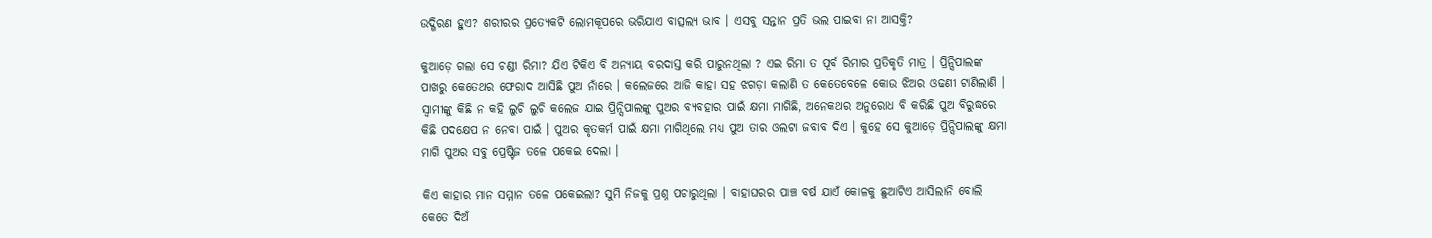ଉଦ୍ଗିରଣ ହୁଏ? ଶରୀରର ପ୍ରତ୍ୟେକଟି ଲୋମକୂପରେ ଭରିଯାଏ ବାତ୍ସଲ୍ୟ ଭାବ । ଏସବୁ ସନ୍ତାନ ପ୍ରତି ଭଲ ପାଇବା ନା ଆସକ୍ତି?

କୁଆଡ଼େ ଗଲା ସେ ଚଣ୍ଡୀ ରିମା? ଯିଏ ଟିକିଏ ବି ଅନ୍ୟାୟ ବରଦାସ୍ତ କରି ପାରୁନଥିଲା ? ଏଇ ରିମା ତ ପୂର୍ବ ରିମାର ପ୍ରତିକୃତି ମାତ୍ର । ପ୍ରିନ୍ସିପାଲଙ୍କ ପାଖରୁ କେତେଥର ଫେରାଦ ଆସିଛି ପୁଅ ନାଁରେ । କଲେଜରେ ଆଜି କାହା ସହ ଝଗଡ଼ା କଲାଣି ତ କେତେବେଳେ କୋଉ ଝିଅର ଓଢଣୀ ଟାଣିଲାଣି । ସ୍ୱାମୀଙ୍କୁ କିଛି ନ କହି ଲୁଚି ଲୁଚି କଲେଜ ଯାଇ ପ୍ରିନ୍ସିପାଲଙ୍କୁ ପୁଅର ବ୍ୟବହାର ପାଇଁ କ୍ଷମା ମାଗିଛି, ଅନେକଥର ଅନୁରୋଧ ବି କରିଛି ପୁଅ ବିରୁଦ୍ଧରେ କିଛି ପଦକ୍ଷେପ ନ ନେବା ପାଇଁ । ପୁଅର କୃତକର୍ମ ପାଇଁ କ୍ଷମା ମାଗିଥିଲେ ମଧ୍ୟ ପୁଅ ତାର ଓଲଟା ଜବାବ ଦିଏ । କୁହେ ସେ କୁଆଡ଼େ ପ୍ରିନ୍ସିପାଲଙ୍କୁ କ୍ଷମା ମାଗି ପୁଅର ସବୁ ପ୍ରେଷ୍ଟିଜ ତଳେ ପକେଇ ଦେଲା ।

କିଏ କାହାର ମାନ ସମ୍ମାନ ତଳେ ପକେଇଲା? ସୁମି ନିଜକୁ ପ୍ରଶ୍ନ ପଚାରୁଥିଲା । ବାହାଘରର ପାଞ୍ଚ ବର୍ଷ ଯାଏଁ କୋଳକୁ ଛୁଆଟିଏ ଆସିଲାନି ବୋଲି କେତେ ଦିଅଁ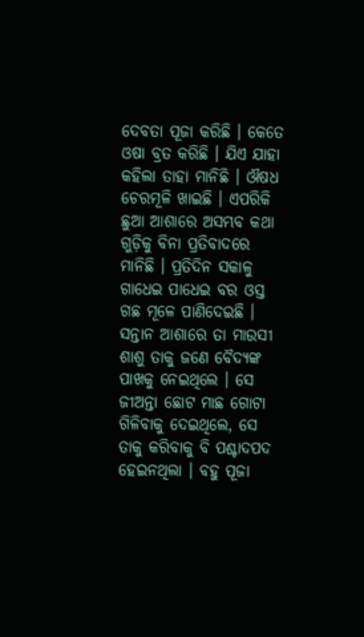ଦେବତା ପୂଜା କରିଛି । କେତେ ଓଷା ବ୍ରତ କରିଛି । ଯିଏ ଯାହା କହିଲା ତାହା ମାନିଛି । ଔଷଧ ଚେରମୂଳି ଖାଇଛି । ଏପରିକି ଛୁଆ ଆଶାରେ ଅସମ୍ଭବ କଥା ଗୁଡ଼ିକୁ ବିନା ପ୍ରତିବାଦରେ ମାନିଛି । ପ୍ରତିଦିନ ସକାଳୁ ଗାଧେଇ ପାଧେଇ ବର ଓସ୍ତ ଗଛ ମୂଳେ ପାଣିଦେଇଛି । ସନ୍ତାନ ଆଶାରେ ତା ମାଉସୀ ଶାଶୁ ତାକୁ ଜଣେ ବୈଦ୍ୟଙ୍କ ପାଖକୁ ନେଇଥିଲେ । ସେ ଜୀଅନ୍ତା ଛୋଟ ମାଛ ଗୋଟା  ଗିଳିବାକୁ ଦେଇଥିଲେ, ସେ ତାକୁ କରିବାକୁ ବି ପଶ୍ଚାଦପଦ ହେଇନଥିଲା । ବହୁ ପୂଜା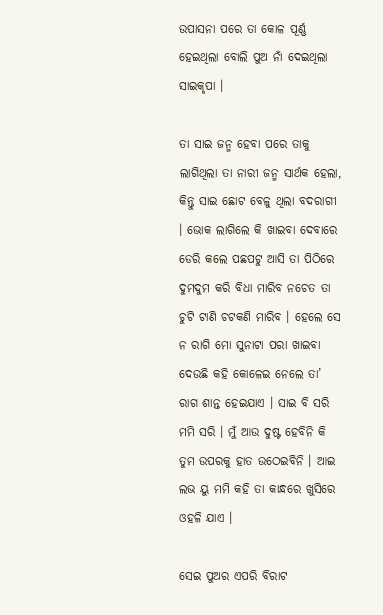ଉପାସନା ପରେ ତା କୋଳ ପୂର୍ଣ୍ଣ ହେଇଥିଲା ବୋଲି ପୁଅ ନାଁ ଦେଇଥିଲା ସାଇକୃପା ।

ତା ସାଇ ଜନ୍ମ ହେବା ପରେ ତାକୁ ଲାଗିଥିଲା ତା ନାରୀ ଜନ୍ମ ସାର୍ଥକ ହେଲା, କିନ୍ତୁ ସାଇ ଛୋଟ ବେଳୁ ଥିଲା ବଦରାଗୀ । ଭୋକ ଲାଗିଲେ କି ଖାଇବା ଦେବାରେ ଡେରି କଲେ ପଛପଟୁ ଆସି ତା ପିଠିରେ ଦୁମଦୁମ କରି ବିଧା ମାରିବ ନଚେତ ତା ଚୁଟି ଟାଣି ଚଟକଣି ମାରିବ । ହେଲେ ସେ ନ ରାଗି ମୋ ସୁନାଟା ପରା ଖାଇବା ଦେଉଛି କହି କୋଳେଇ ନେଲେ ତା’ ରାଗ ଶାନ୍ତ ହେଇଯାଏ । ସାଇ ବି ସରି ମମି ସରି । ମୁଁ ଆଉ ଦୁଷ୍ଟ ହେବିନି କି ତୁମ ଉପରକୁ ହାତ ଉଠେଇବିନି । ଆଇ ଲଭ ୟୁ ମମି କହି ତା କାନ୍ଧରେ ଖୁସିରେ ଓହଳି ଯାଏ ।

ସେଇ ପୁଅର ଏପରି ବିରାଟ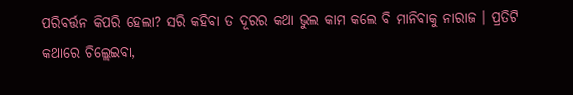ପରିବର୍ତ୍ତନ କିପରି ହେଲା? ସରି କହିବା ତ ଦୂରର କଥା ଭୁଲ କାମ କଲେ ବି ମାନିବାକୁ ନାରାଜ । ପ୍ରତିଟି କଥାରେ ଚିଲ୍ଲେଇବା,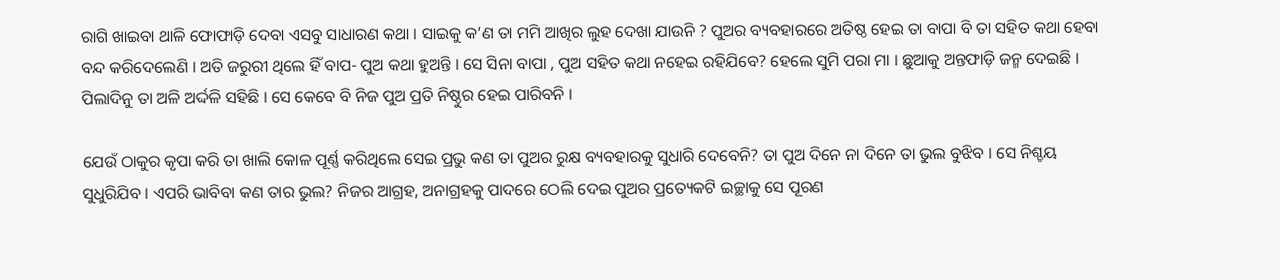ରାଗି ଖାଇବା ଥାଳି ଫୋଫାଡ଼ି ଦେବା ଏସବୁ ସାଧାରଣ କଥା । ସାଇକୁ କ’ଣ ତା ମମି ଆଖିର ଲୁହ ଦେଖା ଯାଉନି ? ପୁଅର ବ୍ୟବହାରରେ ଅତିଷ୍ଠ ହେଇ ତା ବାପା ବି ତା ସହିତ କଥା ହେବା ବନ୍ଦ କରିଦେଲେଣି । ଅତି ଜରୁରୀ ଥିଲେ ହିଁ ବାପ- ପୁଅ କଥା ହୁଅନ୍ତି । ସେ ସିନା ବାପା , ପୁଅ ସହିତ କଥା ନହେଇ ରହିଯିବେ? ହେଲେ ସୁମି ପରା ମା । ଛୁଆକୁ ଅନ୍ତଫାଡ଼ି ଜନ୍ମ ଦେଇଛି । ପିଲାଦିନୁ ତା ଅଳି ଅର୍ଦ୍ଦଳି ସହିଛି । ସେ କେବେ ବି ନିଜ ପୁଅ ପ୍ରତି ନିଷ୍ଠୁର ହେଇ ପାରିବନି ।

ଯେଉଁ ଠାକୁର କୃପା କରି ତା ଖାଲି କୋଳ ପୂର୍ଣ୍ଣ କରିଥିଲେ ସେଇ ପ୍ରଭୁ କଣ ତା ପୁଅର ରୁକ୍ଷ ବ୍ୟବହାରକୁ ସୁଧାରି ଦେବେନି? ତା ପୁଅ ଦିନେ ନା ଦିନେ ତା ଭୁଲ ବୁଝିବ । ସେ ନିଶ୍ଚୟ ସୁଧୁରିଯିବ । ଏପରି ଭାବିବା କଣ ତାର ଭୁଲ? ନିଜର ଆଗ୍ରହ, ଅନାଗ୍ରହକୁ ପାଦରେ ଠେଲି ଦେଇ ପୁଅର ପ୍ରତ୍ୟେକଟି ଇଚ୍ଛାକୁ ସେ ପୂରଣ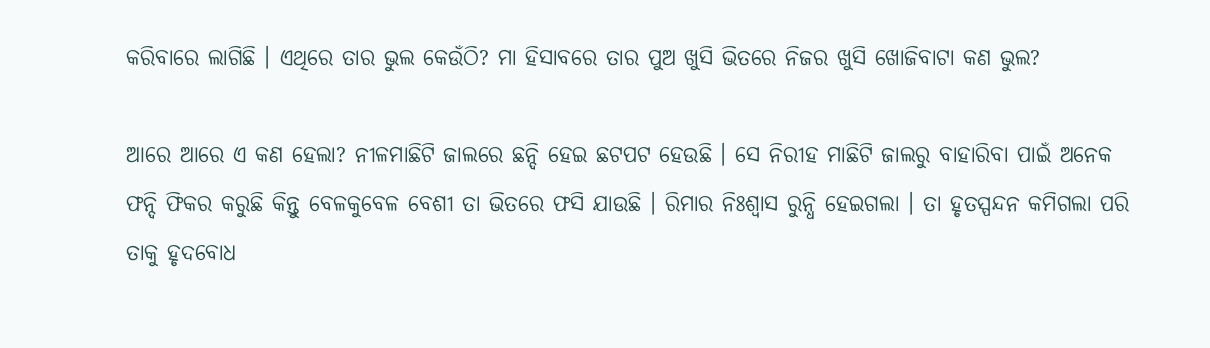କରିବାରେ ଲାଗିଛି । ଏଥିରେ ତାର ଭୁଲ କେଉଁଠି? ମା ହିସାବରେ ତାର ପୁଅ ଖୁସି ଭିତରେ ନିଜର ଖୁସି ଖୋଜିବାଟା କଣ ଭୁଲ?

ଆରେ ଆରେ ଏ କଣ ହେଲା? ନୀଳମାଛିଟି ଜାଲରେ ଛନ୍ଦି ହେଇ ଛଟପଟ ହେଉଛି । ସେ ନିରୀହ ମାଛିଟି ଜାଲରୁ ବାହାରିବା ପାଇଁ ଅନେକ ଫନ୍ଦି ଫିକର କରୁଛି କିନ୍ତୁ ବେଳକୁବେଳ ବେଶୀ ତା ଭିତରେ ଫସି ଯାଉଛି । ରିମାର ନିଃଶ୍ୱାସ ରୁନ୍ଧି ହେଇଗଲା । ତା ହୃତସ୍ପନ୍ଦନ କମିଗଲା ପରି ତାକୁ ହୃଦବୋଧ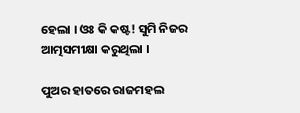ହେଲା । ଓଃ କି କଷ୍ଟ! ସୁମି ନିଜର ଆତ୍ମସମୀକ୍ଷା କରୁଥିଲା ।

ପୁଅର ହାତରେ ରାଜମହଲ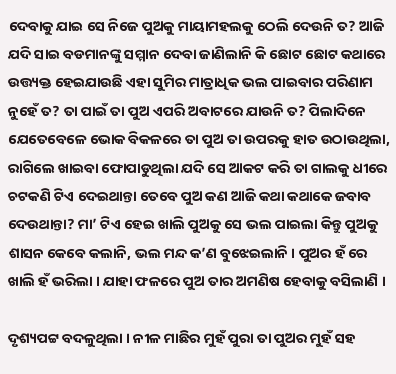ଦେବାକୁ ଯାଇ ସେ ନିଜେ ପୁଅକୁ ମାୟାମହଲକୁ ଠେଲି ଦେଉନି ତ? ଆଜି ଯଦି ସାଇ ବଡମାନଙ୍କୁ ସମ୍ମାନ ଦେବା ଜାଣିଲାନି କି ଛୋଟ ଛୋଟ କଥାରେ ଉତ୍ତ୍ୟକ୍ତ ହେଇଯାଉଛି ଏହା ସୁମିର ମାତ୍ରାଧିକ ଭଲ ପାଇବାର ପରିଣାମ ନୁହେଁ ତ? ତା ପାଇଁ ତା ପୁଅ ଏପରି ଅବାଟରେ ଯାଉନି ତ? ପିଲାଦିନେ ଯେତେବେଳେ ଭୋକ ବିକଳରେ ତା ପୁଅ ତା ଉପରକୁ ହାତ ଉଠାଉଥିଲା, ରାଗିଲେ ଖାଇବା ଫୋପାଡୁଥିଲା ଯଦି ସେ ଆକଟ କରି ତା ଗାଲକୁ ଧୀରେ ଚଟକଣି ଟିଏ ଦେଇଥାନ୍ତା ତେବେ ପୁଅ କଣ ଆଜି କଥା କଥାକେ ଜବାବ ଦେଉଥାନ୍ତା? ମା’ ଟିଏ ହେଇ ଖାଲି ପୁଅକୁ ସେ ଭଲ ପାଇଲା କିନ୍ତୁ ପୁଅକୁ ଶାସନ କେବେ କଲାନି, ଭଲ ମନ୍ଦ କ’ଣ ବୁଝେଇଲାନି । ପୁଅର ହଁ ରେ ଖାଲି ହଁ ଭରିଲା । ଯାହା ଫଳରେ ପୁଅ ତାର ଅମଣିଷ ହେବାକୁ ବସିଲାଣି ।

ଦୃଶ୍ୟପଟ୍ଟ ବଦଳୁଥିଲା । ନୀଳ ମାଛିର ମୁହଁ ପୁରା ତା ପୁଅର ମୁହଁ ସହ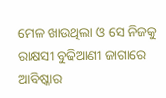ମେଳ ଖାଉଥିଲା ଓ ସେ ନିଜକୁ ରାକ୍ଷସୀ ବୁଢିଆଣୀ ଜାଗାରେ ଆବିଷ୍କାର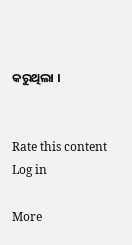କରୁଥିଲା ।


Rate this content
Log in

More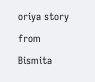oriya story from Bismita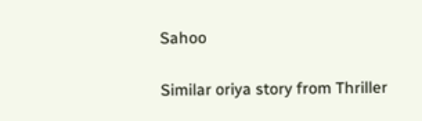Sahoo

Similar oriya story from Thriller